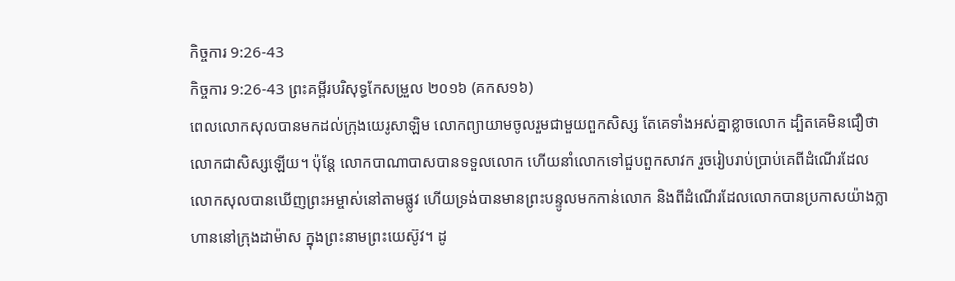កិច្ចការ 9:26-43
កិច្ចការ 9:26-43 ព្រះគម្ពីរបរិសុទ្ធកែសម្រួល ២០១៦ (គកស១៦)
ពេលលោកសុលបានមកដល់ក្រុងយេរូសាឡិម លោកព្យាយាមចូលរួមជាមួយពួកសិស្ស តែគេទាំងអស់គ្នាខ្លាចលោក ដ្បិតគេមិនជឿថា លោកជាសិស្សឡើយ។ ប៉ុន្ដែ លោកបាណាបាសបានទទួលលោក ហើយនាំលោកទៅជួបពួកសាវក រួចរៀបរាប់ប្រាប់គេពីដំណើរដែលលោកសុលបានឃើញព្រះអម្ចាស់នៅតាមផ្លូវ ហើយទ្រង់បានមានព្រះបន្ទូលមកកាន់លោក និងពីដំណើរដែលលោកបានប្រកាសយ៉ាងក្លាហាននៅក្រុងដាម៉ាស ក្នុងព្រះនាមព្រះយេស៊ូវ។ ដូ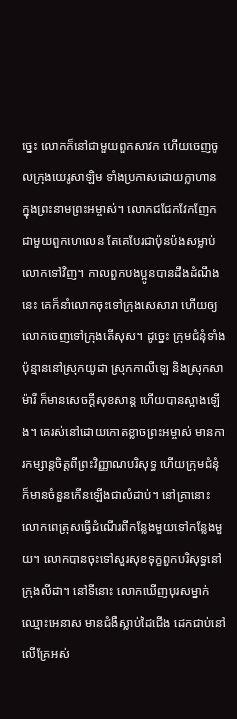ច្នេះ លោកក៏នៅជាមួយពួកសាវក ហើយចេញចូលក្រុងយេរូសាឡិម ទាំងប្រកាសដោយក្លាហាន ក្នុងព្រះនាមព្រះអម្ចាស់។ លោកជជែកវែកញែកជាមួយពួកហេលេន តែគេបែរជាប៉ុនប៉ងសម្លាប់លោកទៅវិញ។ កាលពួកបងប្អូនបានដឹងដំណឹងនេះ គេក៏នាំលោកចុះទៅក្រុងសេសារា ហើយឲ្យលោកចេញទៅក្រុងតើសុស។ ដូច្នេះ ក្រុមជំនុំទាំងប៉ុន្មាននៅស្រុកយូដា ស្រុកកាលីឡេ និងស្រុកសាម៉ារី ក៏មានសេចក្តីសុខសាន្ត ហើយបានស្អាងឡើង។ គេរស់នៅដោយកោតខ្លាចព្រះអម្ចាស់ មានការកម្សាន្តចិត្តពីព្រះវិញ្ញាណបរិសុទ្ធ ហើយក្រុមជំនុំក៏មានចំនួនកើនឡើងជាលំដាប់។ នៅគ្រានោះ លោកពេត្រុសធ្វើដំណើរពីកន្លែងមួយទៅកន្លែងមួយ។ លោកបានចុះទៅសួរសុខទុក្ខពួកបរិសុទ្ធនៅក្រុងលីដា។ នៅទីនោះ លោកឃើញបុរសម្នាក់ឈ្មោះអេនាស មានជំងឺស្លាប់ដៃជើង ដេកជាប់នៅលើគ្រែអស់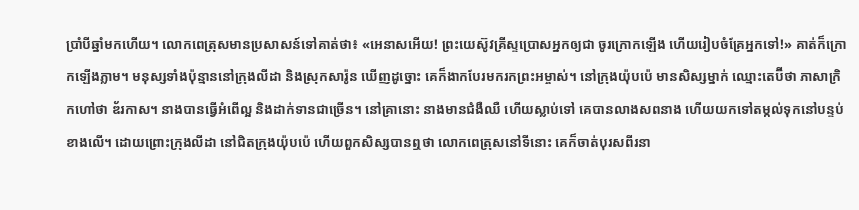ប្រាំបីឆ្នាំមកហើយ។ លោកពេត្រុសមានប្រសាសន៍ទៅគាត់ថា៖ «អេនាសអើយ! ព្រះយេស៊ូវគ្រីស្ទប្រោសអ្នកឲ្យជា ចូរក្រោកឡើង ហើយរៀបចំគ្រែអ្នកទៅ!» គាត់ក៏ក្រោកឡើងភ្លាម។ មនុស្សទាំងប៉ុន្មាននៅក្រុងលីដា និងស្រុកសារ៉ូន ឃើញដូច្នោះ គេក៏ងាកបែរមករកព្រះអម្ចាស់។ នៅក្រុងយ៉ុបប៉េ មានសិស្សម្នាក់ ឈ្មោះតេប៊ីថា ភាសាក្រិកហៅថា ឌ័រកាស។ នាងបានធ្វើអំពើល្អ និងដាក់ទានជាច្រើន។ នៅគ្រានោះ នាងមានជំងឺឈឺ ហើយស្លាប់ទៅ គេបានលាងសពនាង ហើយយកទៅតម្កល់ទុកនៅបន្ទប់ខាងលើ។ ដោយព្រោះក្រុងលីដា នៅជិតក្រុងយ៉ុបប៉េ ហើយពួកសិស្សបានឮថា លោកពេត្រុសនៅទីនោះ គេក៏ចាត់បុរសពីរនា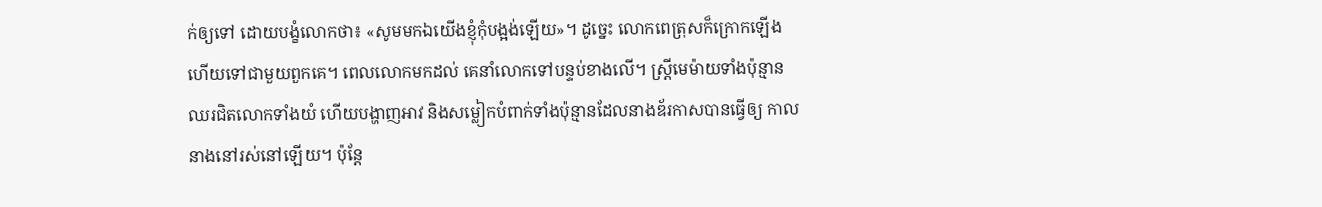ក់ឲ្យទៅ ដោយបង្ខំលោកថា៖ «សូមមកឯយើងខ្ញុំកុំបង្អង់ឡើយ»។ ដូច្នេះ លោកពេត្រុសក៏ក្រោកឡើង ហើយទៅជាមួយពួកគេ។ ពេលលោកមកដល់ គេនាំលោកទៅបន្ទប់ខាងលើ។ ស្ត្រីមេម៉ាយទាំងប៉ុន្មានឈរជិតលោកទាំងយំ ហើយបង្ហាញអាវ និងសម្លៀកបំពាក់ទាំងប៉ុន្មានដែលនាងឌ័រកាសបានធ្វើឲ្យ កាលនាងនៅរស់នៅឡើយ។ ប៉ុន្ដែ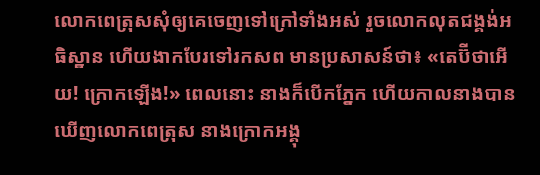លោកពេត្រុសសុំឲ្យគេចេញទៅក្រៅទាំងអស់ រួចលោកលុតជង្គង់អធិស្ឋាន ហើយងាកបែរទៅរកសព មានប្រសាសន៍ថា៖ «តេប៊ីថាអើយ! ក្រោកឡើង!» ពេលនោះ នាងក៏បើកភ្នែក ហើយកាលនាងបានឃើញលោកពេត្រុស នាងក្រោកអង្គុ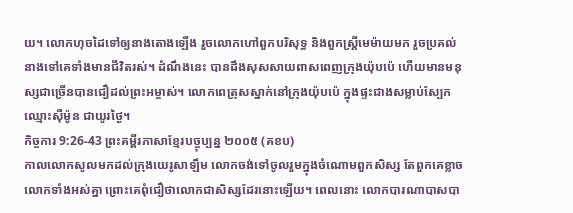យ។ លោកហុចដៃទៅឲ្យនាងតោងឡើង រួចលោកហៅពួកបរិសុទ្ធ និងពួកស្ត្រីមេម៉ាយមក រួចប្រគល់នាងទៅគេទាំងមានជីវិតរស់។ ដំណឹងនេះ បានដឹងសុសសាយពាសពេញក្រុងយ៉ុបប៉េ ហើយមានមនុស្សជាច្រើនបានជឿដល់ព្រះអម្ចាស់។ លោកពេត្រុសស្នាក់នៅក្រុងយ៉ុបប៉េ ក្នុងផ្ទះជាងសម្លាប់ស្បែក ឈ្មោះស៊ីម៉ូន ជាយូរថ្ងៃ។
កិច្ចការ 9:26-43 ព្រះគម្ពីរភាសាខ្មែរបច្ចុប្បន្ន ២០០៥ (គខប)
កាលលោកសូលមកដល់ក្រុងយេរូសាឡឹម លោកចង់ទៅចូលរួមក្នុងចំណោមពួកសិស្ស តែពួកគេខ្លាចលោកទាំងអស់គ្នា ព្រោះគេពុំជឿថាលោកជាសិស្សដែរនោះឡើយ។ ពេលនោះ លោកបារណាបាសបា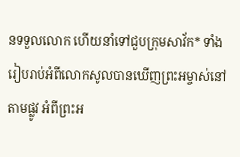នទទួលលោក ហើយនាំទៅជួបក្រុមសាវ័ក* ទាំងរៀបរាប់អំពីលោកសូលបានឃើញព្រះអម្ចាស់នៅតាមផ្លូវ អំពីព្រះអ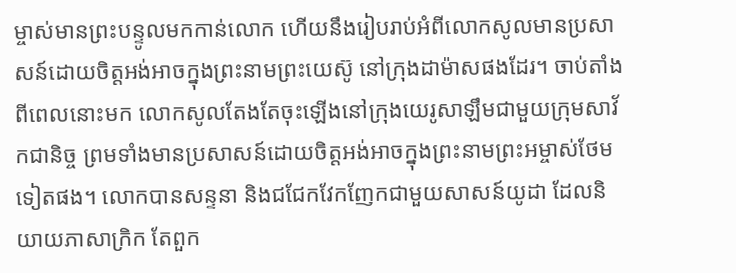ម្ចាស់មានព្រះបន្ទូលមកកាន់លោក ហើយនឹងរៀបរាប់អំពីលោកសូលមានប្រសាសន៍ដោយចិត្តអង់អាចក្នុងព្រះនាមព្រះយេស៊ូ នៅក្រុងដាម៉ាសផងដែរ។ ចាប់តាំងពីពេលនោះមក លោកសូលតែងតែចុះឡើងនៅក្រុងយេរូសាឡឹមជាមួយក្រុមសាវ័កជានិច្ច ព្រមទាំងមានប្រសាសន៍ដោយចិត្តអង់អាចក្នុងព្រះនាមព្រះអម្ចាស់ថែមទៀតផង។ លោកបានសន្ទនា និងជជែកវែកញែកជាមួយសាសន៍យូដា ដែលនិយាយភាសាក្រិក តែពួក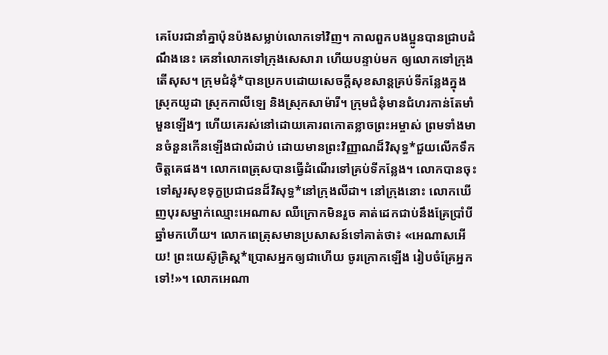គេបែរជានាំគ្នាប៉ុនប៉ងសម្លាប់លោកទៅវិញ។ កាលពួកបងប្អូនបានជ្រាបដំណឹងនេះ គេនាំលោកទៅក្រុងសេសារា ហើយបន្ទាប់មក ឲ្យលោកទៅក្រុងតើសុស។ ក្រុមជំនុំ*បានប្រកបដោយសេចក្ដីសុខសាន្តគ្រប់ទីកន្លែងក្នុងស្រុកយូដា ស្រុកកាលីឡេ និងស្រុកសាម៉ារី។ ក្រុមជំនុំមានជំហរកាន់តែមាំមួនឡើងៗ ហើយគេរស់នៅដោយគោរពកោតខ្លាចព្រះអម្ចាស់ ព្រមទាំងមានចំនួនកើនឡើងជាលំដាប់ ដោយមានព្រះវិញ្ញាណដ៏វិសុទ្ធ*ជួយលើកទឹកចិត្តគេផង។ លោកពេត្រុសបានធ្វើដំណើរទៅគ្រប់ទីកន្លែង។ លោកបានចុះទៅសួរសុខទុក្ខប្រជាជនដ៏វិសុទ្ធ*នៅក្រុងលីដា។ នៅក្រុងនោះ លោកឃើញបុរសម្នាក់ឈ្មោះអេណាស ឈឺក្រោកមិនរួច គាត់ដេកជាប់នឹងគ្រែប្រាំបីឆ្នាំមកហើយ។ លោកពេត្រុសមានប្រសាសន៍ទៅគាត់ថា៖ «អេណាសអើយ! ព្រះយេស៊ូគ្រិស្ត*ប្រោសអ្នកឲ្យជាហើយ ចូរក្រោកឡើង រៀបចំគ្រែអ្នកទៅ!»។ លោកអេណា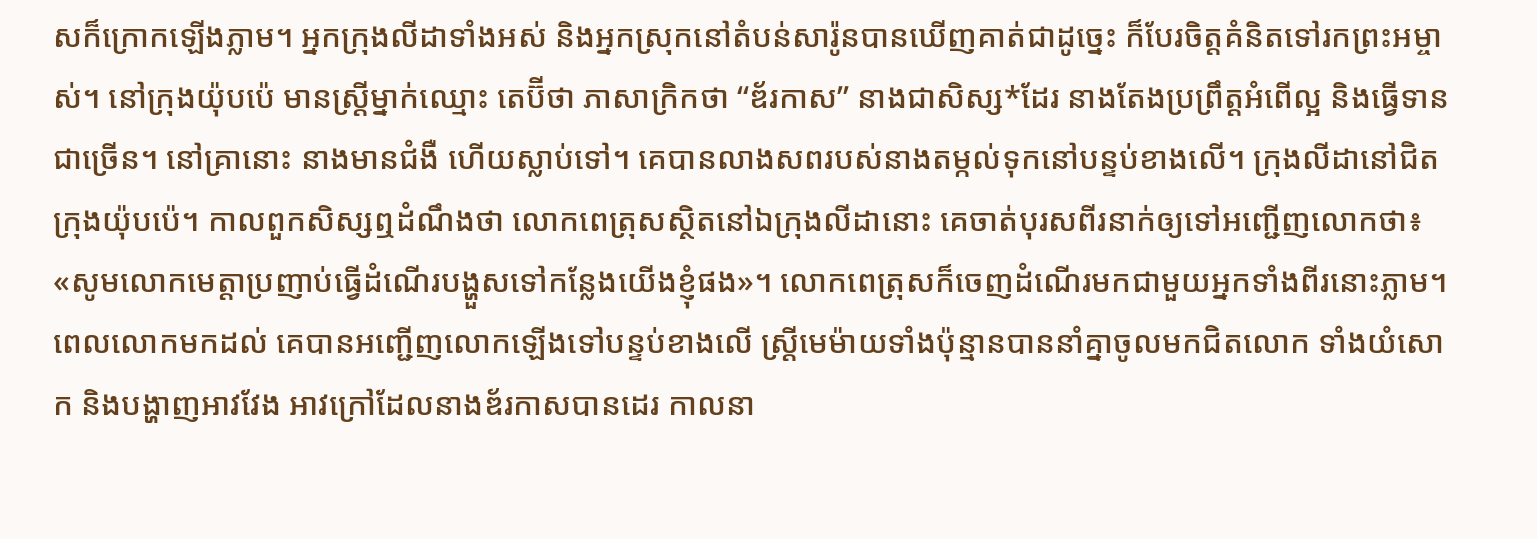សក៏ក្រោកឡើងភ្លាម។ អ្នកក្រុងលីដាទាំងអស់ និងអ្នកស្រុកនៅតំបន់សារ៉ូនបានឃើញគាត់ជាដូច្នេះ ក៏បែរចិត្តគំនិតទៅរកព្រះអម្ចាស់។ នៅក្រុងយ៉ុបប៉េ មានស្ត្រីម្នាក់ឈ្មោះ តេប៊ីថា ភាសាក្រិកថា “ឌ័រកាស” នាងជាសិស្ស*ដែរ នាងតែងប្រព្រឹត្តអំពើល្អ និងធ្វើទានជាច្រើន។ នៅគ្រានោះ នាងមានជំងឺ ហើយស្លាប់ទៅ។ គេបានលាងសពរបស់នាងតម្កល់ទុកនៅបន្ទប់ខាងលើ។ ក្រុងលីដានៅជិតក្រុងយ៉ុបប៉េ។ កាលពួកសិស្សឮដំណឹងថា លោកពេត្រុសស្ថិតនៅឯក្រុងលីដានោះ គេចាត់បុរសពីរនាក់ឲ្យទៅអញ្ជើញលោកថា៖ «សូមលោកមេត្តាប្រញាប់ធ្វើដំណើរបង្ហួសទៅកន្លែងយើងខ្ញុំផង»។ លោកពេត្រុសក៏ចេញដំណើរមកជាមួយអ្នកទាំងពីរនោះភ្លាម។ ពេលលោកមកដល់ គេបានអញ្ជើញលោកឡើងទៅបន្ទប់ខាងលើ ស្ត្រីមេម៉ាយទាំងប៉ុន្មានបាននាំគ្នាចូលមកជិតលោក ទាំងយំសោក និងបង្ហាញអាវវែង អាវក្រៅដែលនាងឌ័រកាសបានដេរ កាលនា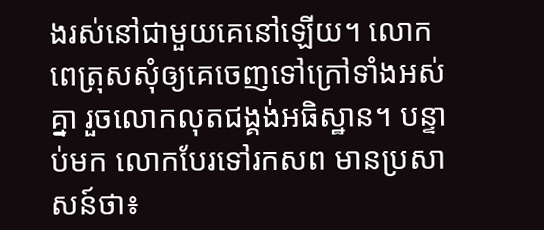ងរស់នៅជាមួយគេនៅឡើយ។ លោកពេត្រុសសុំឲ្យគេចេញទៅក្រៅទាំងអស់គ្នា រួចលោកលុតជង្គង់អធិស្ឋាន។ បន្ទាប់មក លោកបែរទៅរកសព មានប្រសាសន៍ថា៖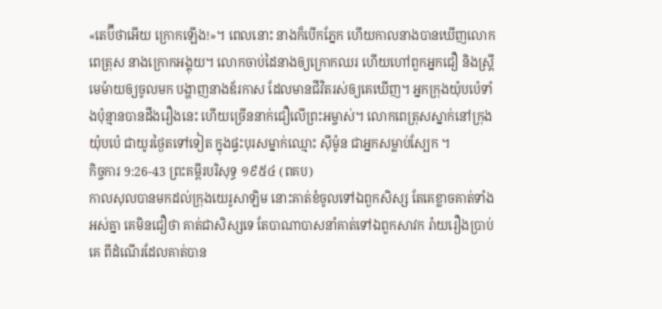«តេប៊ីថាអើយ ក្រោកឡើង!»។ ពេលនោះ នាងក៏បើកភ្នែក ហើយកាលនាងបានឃើញលោកពេត្រុស នាងក្រោកអង្គុយ។ លោកចាប់ដៃនាងឲ្យក្រោកឈរ ហើយហៅពួកអ្នកជឿ និងស្ត្រីមេម៉ាយឲ្យចូលមក បង្ហាញនាងឌ័រកាស ដែលមានជីវិតរស់ឲ្យគេឃើញ។ អ្នកក្រុងយ៉ុបប៉េទាំងប៉ុន្មានបានដឹងរឿងនេះ ហើយច្រើននាក់ជឿលើព្រះអម្ចាស់។ លោកពេត្រុសស្នាក់នៅក្រុងយ៉ុបប៉េ ជាយូរថ្ងៃតទៅទៀត ក្នុងផ្ទះបុរសម្នាក់ឈ្មោះ ស៊ីម៉ូន ជាអ្នកសម្លាប់ស្បែក ។
កិច្ចការ 9:26-43 ព្រះគម្ពីរបរិសុទ្ធ ១៩៥៤ (ពគប)
កាលសុលបានមកដល់ក្រុងយេរូសាឡិម នោះគាត់ខំចូលទៅឯពួកសិស្ស តែគេខ្លាចគាត់ទាំងអស់គ្នា គេមិនជឿថា គាត់ជាសិស្សទេ តែបាណាបាសនាំគាត់ទៅឯពួកសាវក រ៉ាយរឿងប្រាប់គេ ពីដំណើរដែលគាត់បាន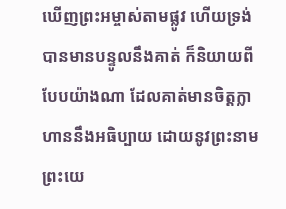ឃើញព្រះអម្ចាស់តាមផ្លូវ ហើយទ្រង់បានមានបន្ទូលនឹងគាត់ ក៏និយាយពីបែបយ៉ាងណា ដែលគាត់មានចិត្តក្លាហាននឹងអធិប្បាយ ដោយនូវព្រះនាមព្រះយេ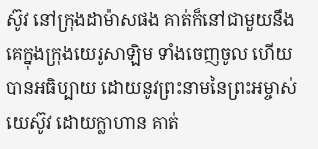ស៊ូវ នៅក្រុងដាម៉ាសផង គាត់ក៏នៅជាមួយនឹងគេក្នុងក្រុងយេរូសាឡិម ទាំងចេញចូល ហើយបានអធិប្បាយ ដោយនូវព្រះនាមនៃព្រះអម្ចាស់យេស៊ូវ ដោយក្លាហាន គាត់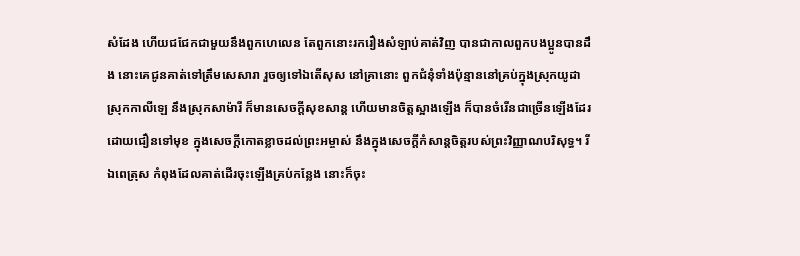សំដែង ហើយជជែកជាមួយនឹងពួកហេលេន តែពួកនោះរករឿងសំឡាប់គាត់វិញ បានជាកាលពួកបងប្អូនបានដឹង នោះគេជូនគាត់ទៅត្រឹមសេសារា រួចឲ្យទៅឯតើសុស នៅគ្រានោះ ពួកជំនុំទាំងប៉ុន្មាននៅគ្រប់ក្នុងស្រុកយូដា ស្រុកកាលីឡេ នឹងស្រុកសាម៉ារី ក៏មានសេចក្ដីសុខសាន្ត ហើយមានចិត្តស្អាងឡើង ក៏បានចំរើនជាច្រើនឡើងដែរ ដោយជឿនទៅមុខ ក្នុងសេចក្ដីកោតខ្លាចដល់ព្រះអម្ចាស់ នឹងក្នុងសេចក្ដីកំសាន្តចិត្តរបស់ព្រះវិញ្ញាណបរិសុទ្ធ។ រីឯពេត្រុស កំពុងដែលគាត់ដើរចុះឡើងគ្រប់កន្លែង នោះក៏ចុះ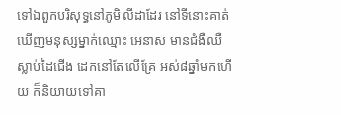ទៅឯពួកបរិសុទ្ធនៅភូមិលីដាដែរ នៅទីនោះគាត់ឃើញមនុស្សម្នាក់ឈ្មោះ អេនាស មានជំងឺឈឺស្លាប់ដៃជើង ដេកនៅតែលើគ្រែ អស់៨ឆ្នាំមកហើយ ក៏និយាយទៅគា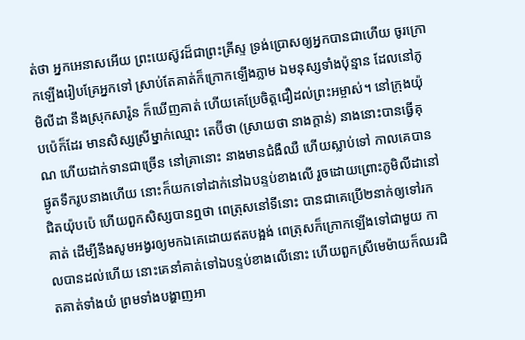ត់ថា អ្នកអេនាសអើយ ព្រះយេស៊ូវដ៏ជាព្រះគ្រីស្ទ ទ្រង់ប្រោសឲ្យអ្នកបានជាហើយ ចូរក្រោកឡើងរៀបគ្រែអ្នកទៅ ស្រាប់តែគាត់ក៏ក្រោកឡើងភ្លាម ឯមនុស្សទាំងប៉ុន្មាន ដែលនៅភូមិលីដា នឹងស្រុកសារ៉ូន ក៏ឃើញគាត់ ហើយគេប្រែចិត្តជឿដល់ព្រះអម្ចាស់។ នៅក្រុងយ៉ុបប៉េក៏ដែរ មានសិស្សស្រីម្នាក់ឈ្មោះ តេប៊ីថា (ស្រាយថា នាងក្តាន់) នាងនោះបានធ្វើគុណ ហើយដាក់ទានជាច្រើន នៅគ្រានោះ នាងមានជំងឺឈឺ ហើយស្លាប់ទៅ កាលគេបានផ្ងូតទឹករូបនាងហើយ នោះក៏យកទៅដាក់នៅឯបន្ទប់ខាងលើ រួចដោយព្រោះភូមិលីដានៅជិតយ៉ុបប៉េ ហើយពួកសិស្សបានឮថា ពេត្រុសនៅទីនោះ បានជាគេប្រើ២នាក់ឲ្យទៅរកគាត់ ដើម្បីនឹងសូមអង្វរឲ្យមកឯគេដោយឥតបង្អង់ ពេត្រុសក៏ក្រោកឡើងទៅជាមួយ កាលបានដល់ហើយ នោះគេនាំគាត់ទៅឯបន្ទប់ខាងលើនោះ ហើយពួកស្រីមេម៉ាយក៏ឈរជិតគាត់ទាំងយំ ព្រមទាំងបង្ហាញអា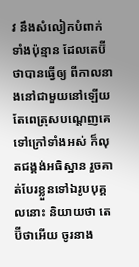វ នឹងសំលៀកបំពាក់ទាំងប៉ុន្មាន ដែលតេប៊ីថាបានធ្វើឲ្យ ពីកាលនាងនៅជាមួយនៅឡើយ តែពេត្រុសបណ្តេញគេទៅក្រៅទាំងអស់ ក៏លុតជង្គង់អធិស្ឋាន រួចគាត់បែរខ្លួនទៅឯរូបបុគ្គលនោះ និយាយថា តេប៊ីថាអើយ ចូរនាង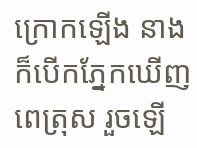ក្រោកឡើង នាងក៏បើកភ្នែកឃើញពេត្រុស រួចឡើ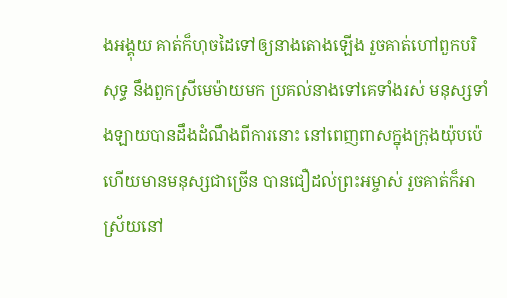ងអង្គុយ គាត់ក៏ហុចដៃទៅឲ្យនាងតោងឡើង រួចគាត់ហៅពួកបរិសុទ្ធ នឹងពួកស្រីមេម៉ាយមក ប្រគល់នាងទៅគេទាំងរស់ មនុស្សទាំងឡាយបានដឹងដំណឹងពីការនោះ នៅពេញពាសក្នុងក្រុងយ៉ុបប៉េ ហើយមានមនុស្សជាច្រើន បានជឿដល់ព្រះអម្ចាស់ រួចគាត់ក៏អាស្រ័យនៅ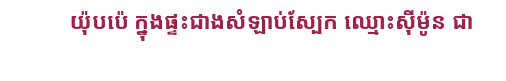យ៉ុបប៉េ ក្នុងផ្ទះជាងសំឡាប់ស្បែក ឈ្មោះស៊ីម៉ូន ជា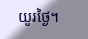យូរថ្ងៃ។